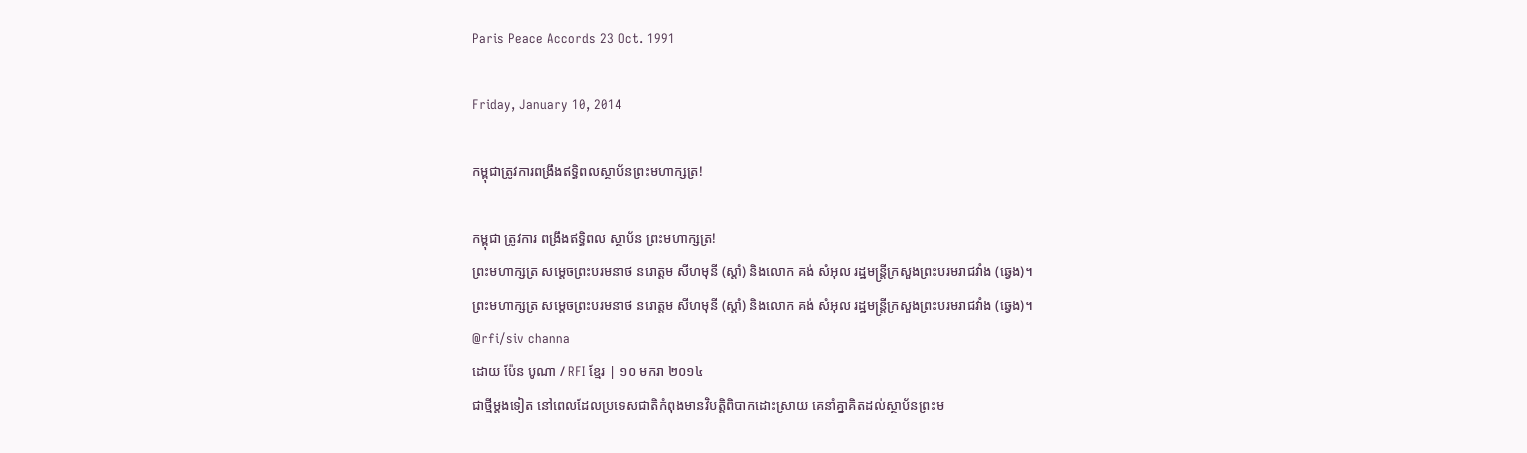Paris Peace Accords 23 Oct. 1991

Friday, January 10, 2014

កម្ពុជាត្រូវការពង្រឹងឥទ្ធិពលស្ថាប័នព្រះមហាក្សត្រ!

កម្ពុជា ត្រូវការ ពង្រឹងឥទ្ធិពល ស្ថាប័ន ព្រះមហាក្សត្រ!
ព្រះមហាក្សត្រ សម្តេចព្រះបរមនាថ នរោត្តម សីហមុនី (ស្តាំ) និងលោក គង់ សំអុល រដ្ឋមន្ត្រីក្រសួងព្រះបរមរាជវាំង (ឆ្វេង)។
ព្រះមហាក្សត្រ សម្តេចព្រះបរមនាថ នរោត្តម សីហមុនី (ស្តាំ) និងលោក គង់ សំអុល រដ្ឋមន្ត្រីក្រសួងព្រះបរមរាជវាំង (ឆ្វេង)។
@rfi/siv channa
ដោយ ប៉ែន បូណា / RFI ខ្មែរ | ១០ មករា ២០១៤
ជាថ្មីម្តងទៀត នៅពេលដែលប្រទេសជាតិកំពុងមានវិបត្តិពិបាកដោះស្រាយ គេនាំគ្នាគិតដល់ស្ថាប័នព្រះម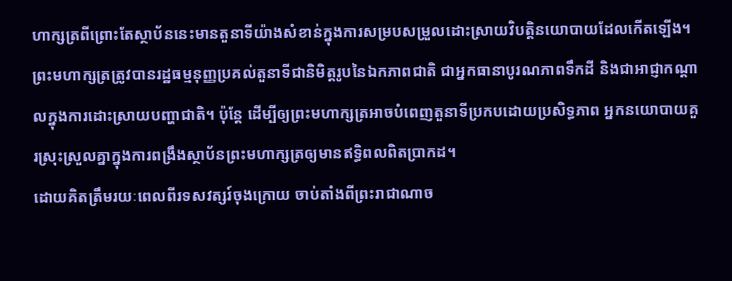ហាក្សត្រពីព្រោះតែស្ថាប័ននេះមានតួនាទីយ៉ាងសំខាន់ក្នុងការសម្របសម្រួលដោះស្រាយវិបត្តិនយោបាយដែលកើតឡើង។ ព្រះមហាក្សត្រត្រូវបានរដ្ឋធម្មនុញ្ញប្រគល់តួនាទីជានិមិត្តរូបនៃឯកភាពជាតិ ជាអ្នកធានាបូរណភាពទឹកដី និងជាអាជ្ញាកណ្តាលក្នុងការដោះស្រាយបញ្ហាជាតិ។ ប៉ុន្តែ ដើម្បីឲ្យព្រះមហាក្សត្រអាចបំពេញតួនាទីប្រកបដោយប្រសិទ្ធភាព អ្នកនយោបាយគួរស្រុះស្រួលគ្នាក្នុងការពង្រឹងស្ថាប័នព្រះមហាក្សត្រឲ្យមានឥទ្ធិពលពិតប្រាកដ។
ដោយគិតត្រឹមរយៈពេលពីរទសវត្សរ៍ចុងក្រោយ ចាប់តាំងពីព្រះរាជាណាច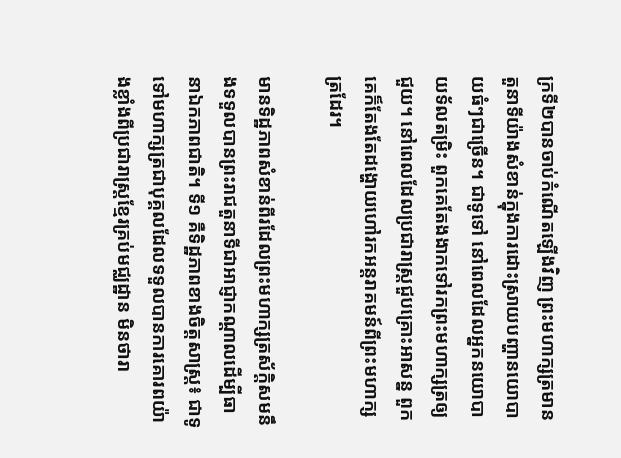ក្រទី២បានចាប់កំណើតឡើងវិញ ព្រះមហាក្សត្រមានតួនាទីយ៉ាងសំខាន់ក្នុងការដោះស្រាយបញ្ហានយោបាយធំៗជាច្រើន។ ជាទូទៅ នៅពេលដែលអ្នកនយោបាយទ័លតម្រិះ ពួកគេតែងងាកទៅរកព្រះមហាក្សត្រឲ្យជួយ។ នៅពេលដែលប្រជារាស្ត្រជួបគ្រោះអាសន្ន ពួកគេក៏តែងតែដង្ហោយហៅរកអន្តរាគមន៍ពីព្រះមហាក្សត្រដែរ។

មានទិដ្ឋភាពសំខាន់ពីរដែលព្រះមហាក្សត្រស័ក្តិសមនឹងទទួលបានព្រះរាជតួនាទីជាអាជ្ញាកណ្តាលដើម្បីធានាឯកភាពជាតិ។ ទី១ គឺទិដ្ឋភាពខាងចិត្តសាស្ត្រ៖ ជាទូទៅមហាក្សត្រជាបុគ្គលដែលទទួលបានការគោរពយ៉ាងខ្លាំងពីប្រជារាស្ត្រខ្មែរគ្រប់មជ្ឈដ្ឋាន មិនថារា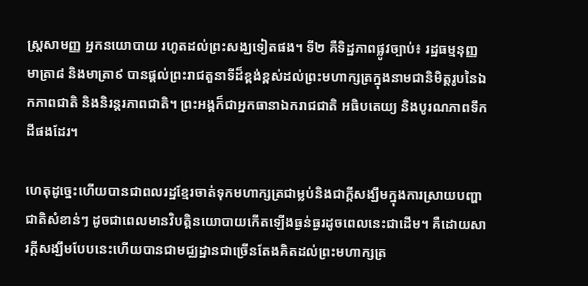ស្ត្រសាមញ្ញ អ្នកនយោបាយ រហូតដល់ព្រះសង្ឃទៀតផង។ ទី២ គឺទិដ្ឋភាពផ្លូវច្បាប់៖ រដ្ឋធម្មនុញ្ញមាត្រា៨ និងមាត្រា៩ បានផ្តល់ព្រះរាជតួនាទីដ៏ខ្ពង់ខ្ពស់ដល់ព្រះមហាក្សត្រក្នុងនាមជានិមិត្តរូបនៃឯកភាពជាតិ និងនិរន្តរភាពជាតិ។ ព្រះអង្គក៏ជាអ្នកធានាឯករាជជាតិ អធិបតេយ្យ និងបូរណភាពទឹកដីផងដែរ។

ហេតុដូច្នេះហើយបានជាពលរដ្ឋខ្មែរចាត់ទុកមហាក្សត្រជាម្លប់និងជាក្តីសង្ឃឹមក្នុងការស្រាយបញ្ហាជាតិសំខាន់ៗ ដូចជាពេលមានវិបត្តិនយោបាយកើតឡើងធ្ងន់ធ្ងរដូចពេលនេះជាដើម។ គឺដោយសារក្តីសង្ឃឹមបែបនេះហើយបានជាមជ្ឈដ្ឋានជាច្រើនតែងគិតដល់ព្រះមហាក្សត្រ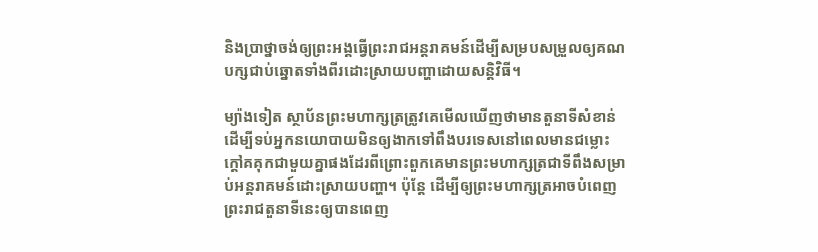និងប្រាថ្នាចង់ឲ្យព្រះអង្គធ្វើព្រះរាជអន្តរាគមន៍ដើម្បីសម្របសម្រួលឲ្យគណបក្សជាប់ឆ្នោតទាំងពីរដោះស្រាយបញ្ហាដោយសន្តិវិធី។

ម្យ៉ាងទៀត ស្ថាប័នព្រះមហាក្សត្រត្រូវគេមើលឃើញថាមានតួនាទីសំខាន់ដើម្បីទប់អ្នកនយោបាយមិនឲ្យងាកទៅពឹងបរទេសនៅពេលមានជម្លោះក្តៅគគុកជាមួយគ្នាផងដែរពីព្រោះពួកគេមានព្រះមហាក្សត្រជាទីពឹងសម្រាប់អន្តរាគមន៍ដោះស្រាយបញ្ហា។ ប៉ុន្តែ ដើម្បីឲ្យព្រះមហាក្សត្រអាចបំពេញព្រះរាជតួនាទីនេះឲ្យបានពេញ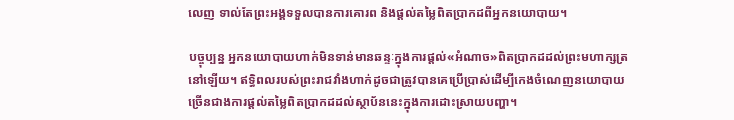លេញ ទាល់តែព្រះអង្គទទួលបានការគោរព និងផ្តល់តម្លៃពិតប្រាកដពីអ្នកនយោបាយ។

បច្ចុប្បន្ន អ្នកនយោបាយហាក់មិនទាន់មានឆន្ទៈក្នុងការផ្តល់«អំណាច»ពិតប្រាកដដល់ព្រះមហាក្សត្រនៅឡើយ។ ឥទ្ធិពលរបស់ព្រះរាជវាំងហាក់ដូចជាត្រូវបានគេប្រើប្រាស់ដើម្បីកេងចំណេញនយោបាយច្រើនជាងការផ្តល់តម្លៃពិតប្រាកដដល់ស្ថាប័ននេះក្នុងការដោះស្រាយបញ្ហា។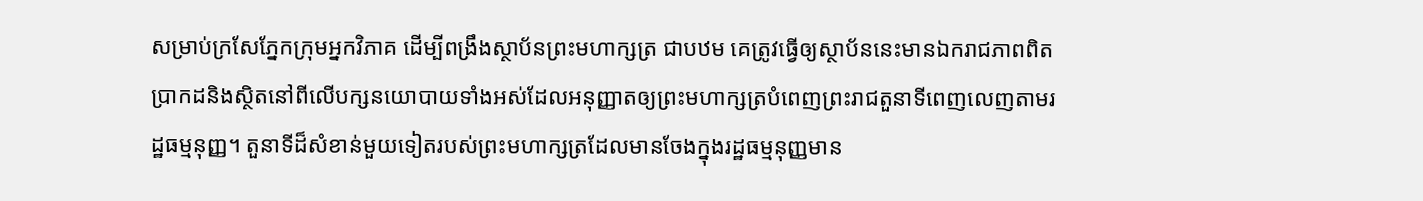សម្រាប់ក្រសែភ្នែកក្រុមអ្នកវិភាគ ដើម្បីពង្រឹងស្ថាប័នព្រះមហាក្សត្រ ជាបឋម គេត្រូវធ្វើឲ្យស្ថាប័ននេះមានឯករាជភាពពិតប្រាកដនិងស្ថិតនៅពីលើបក្សនយោបាយទាំងអស់ដែលអនុញ្ញាតឲ្យព្រះមហាក្សត្របំពេញព្រះរាជតួនាទីពេញលេញតាមរដ្ឋធម្មនុញ្ញ។ តួនាទីដ៏សំខាន់មួយទៀតរបស់ព្រះមហាក្សត្រដែលមានចែងក្នុងរដ្ឋធម្មនុញ្ញមាន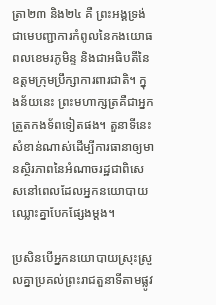ត្រា២៣ និង២៤ គឺ ព្រះអង្គទ្រង់ជាមេបញ្ជាការកំពូលនៃកងយោធពលខេមរភូមិន្ទ និងជាអធិបតីនៃឧត្តមក្រុមប្រឹក្សាការពារជាតិ។ ក្នុងន័យនេះ ព្រះមហាក្សត្រគឺជាអ្នកត្រួតកងទ័ពទៀតផង។ តួនាទីនេះសំខាន់ណាស់ដើម្បីការធានាឲ្យមានស្ថិរភាពនៃអំណាចរដ្ឋជាពិសេសនៅពេលដែលអ្នកនយោបាយឈ្លោះគ្នាបែកផ្សែងម្តង។

ប្រសិនបើអ្នកនយោបាយស្រុះស្រួលគ្នាប្រគល់ព្រះរាជតួនាទីតាមផ្លូវ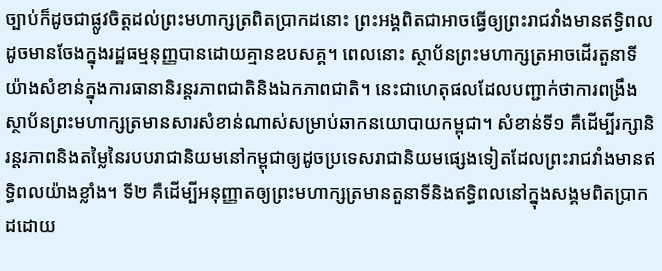ច្បាប់ក៏ដូចជាផ្លូវចិត្តដល់ព្រះមហាក្សត្រពិតប្រាកដនោះ ព្រះអង្គពិតជាអាចធ្វើឲ្យព្រះរាជវាំងមានឥទ្ធិពលដូចមានចែងក្នុងរដ្ឋធម្មនុញ្ញបានដោយគ្មានឧបសគ្គ។ ពេលនោះ ស្ថាប័នព្រះមហាក្សត្រអាចដើរតួនាទីយ៉ាងសំខាន់ក្នុងការធានានិរន្តរភាពជាតិនិងឯកភាពជាតិ។ នេះជាហេតុផលដែលបញ្ជាក់ថាការពង្រឹងស្ថាប័នព្រះមហាក្សត្រមានសារសំខាន់ណាស់សម្រាប់ឆាកនយោបាយកម្ពុជា។ សំខាន់ទី១ គឺដើម្បីរក្សានិរន្តរភាពនិងតម្លៃនៃរបបរាជានិយមនៅកម្ពុជាឲ្យដូចប្រទេសរាជានិយមផ្សេងទៀតដែលព្រះរាជវាំងមានឥទ្ធិពលយ៉ាងខ្លាំង។ ទី២ គឺដើម្បីអនុញ្ញាតឲ្យព្រះមហាក្សត្រមានតួនាទីនិងឥទ្ធិពលនៅក្នុងសង្គមពិតប្រាកដដោយ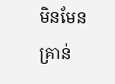មិនមែនគ្រាន់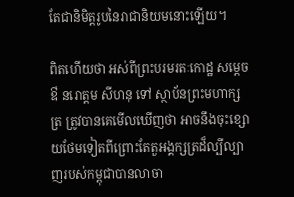តែជានិមិត្តរូបនៃរាជានិយមនោះឡើយ។

ពិតហើយថា អស់ពីព្រះបរមរតៈកោដ្ឋ សម្តេចឳ នរោត្តម សីហនុ ទៅ ស្ថាប័នព្រះមហាក្សត្រ ត្រូវបានគេមើលឃើញថា អាចនឹងចុះខ្សោយថែមទៀតពីព្រោះតែតួអង្គក្សត្រដ៏ល្បីល្បាញរបស់កម្ពុជាបានលាចា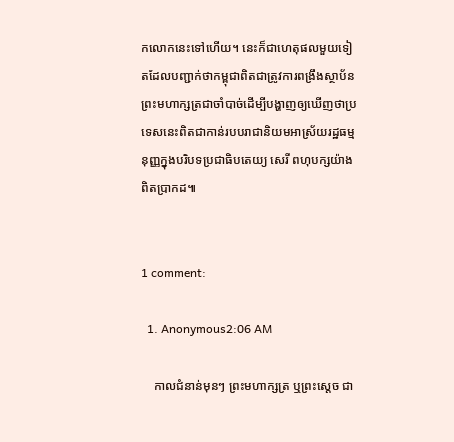កលោកនេះទៅហើយ។ នេះក៏ជាហេតុផលមួយទៀតដែលបញ្ជាក់ថាកម្ពុជាពិតជាត្រូវការពង្រឹងស្ថាប័នព្រះមហាក្សត្រជាចាំបាច់ដើម្បីបង្ហាញឲ្យឃើញថាប្រទេសនេះពិតជាកាន់របបរាជានិយមអាស្រ័យរដ្ឋធម្មនុញ្ញក្នុងបរិបទប្រជាធិបតេយ្យ សេរី ពហុបក្សយ៉ាងពិតប្រាកដ៕


1 comment:

  1. Anonymous2:06 AM

    កាលជំនាន់មុនៗ ព្រះមហាក្សត្រ ឬព្រះស្តេច ជា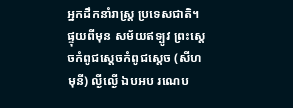ឣ្នកដឹកនាំរាស្ត្រ ប្រទេសជាតិ។ ផ្ទុយពីមុន សម័យឥទ្បូវ ព្រះស្តេចកំពូជស្តេចកំពូជស្តេច (សីហមុនី) ល្ងីល្ងើ ឯបឣប រណេប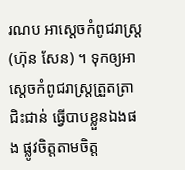រណប ឣាស្តេចកំពូជរាស្ត្រ (ហ៊ុន សែន) ។ ទុកឲ្យឣាស្តេចកំពូជរាស្ត្រត្រួតត្រា ជិះជាន់ ធ្វើបាបខ្លួនឯងផង ផ្លូវចិត្តតាមចិត្ត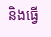និងធ្វើ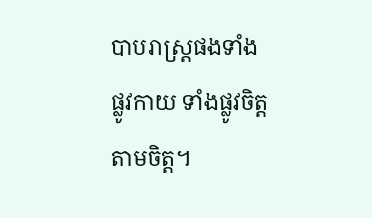បាបរាស្ត្រផងទាំងផ្លូវកាយ ទាំងផ្លូវចិត្ត តាមចិត្ត។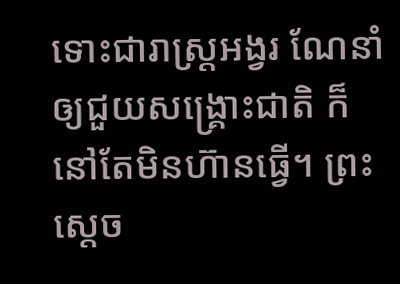ទោះជារាស្ត្រឣង្វរ ណែនាំ ឲ្យជួយសង្គ្រោះជាតិ ក៏នៅតែមិនហ៊ានធ្វើ។ ព្រះស្តេច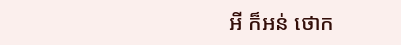ឣី ក៏ឣន់ ថោក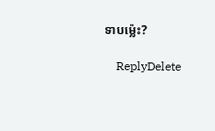ទាបម្ល៉េះ?

    ReplyDelete